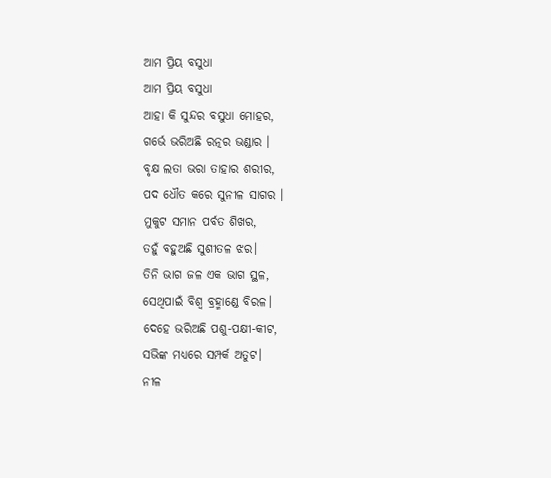ଆମ ପ୍ରିୟ ବସୁଧା
ଆମ ପ୍ରିୟ ବସୁଧା
ଆହା କି ସୁନ୍ଦର ବସୁଧା ମୋହର,
ଗର୍ଭେ ଭରିଅଛି ରତ୍ନର ଭଣ୍ଡାର ।
ବୃକ୍ଷ ଲତା ଭରା ତାହାର ଶରୀର,
ପଦ ଧୌତ କରେ ସୁନୀଳ ସାଗର ।
ମୁକୁଟ ସମାନ ପର୍ବତ ଶିଖର,
ତହୁଁ ବହୁଅଛି ସୁଶୀତଳ ଝର।
ତିନି ଭାଗ ଜଳ ଏକ ଭାଗ ସ୍ଥଳ,
ସେଥିପାଇଁ ବିଶ୍ବ ବ୍ରହ୍ମାଣ୍ଡେ ବିରଳ।
ଦେହେ ଭରିଅଛି ପଶୁ-ପକ୍ଷୀ-କୀଟ,
ସଭିଙ୍କ ମଧ୍ୟରେ ସମ୍ପର୍କ ଅତୁଟ।
ନୀଳ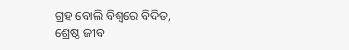ଗ୍ରହ ବୋଲି ବିଶ୍ୱରେ ବିଦିତ,
ଶ୍ରେଷ୍ଠ ଜୀବ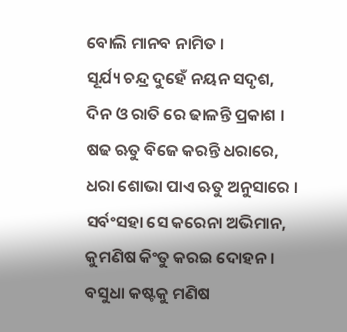ବୋଲି ମାନବ ନାମିତ ।
ସୂର୍ଯ୍ୟ ଚନ୍ଦ୍ର ଦୁହେଁ ନୟନ ସଦୃଶ,
ଦିନ ଓ ରାତି ରେ ଢାଳନ୍ତି ପ୍ରକାଶ ।
ଷଢ ଋତୁ ବିଜେ କରନ୍ତି ଧରାରେ,
ଧରା ଶୋଭା ପାଏ ଋତୁ ଅନୁସାରେ ।
ସର୍ବଂସହା ସେ କରେନା ଅଭିମାନ,
କୁମଣିଷ କିଂତୁ କରଇ ଦୋହନ।
ବସୁଧା କଷ୍ଟକୁ ମଣିଷ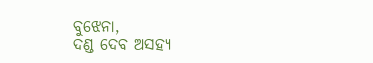ବୁଝେନା,
ଦଣ୍ଡ ଦେବ ଅସହ୍ୟ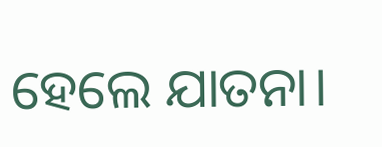ହେଲେ ଯାତନା।